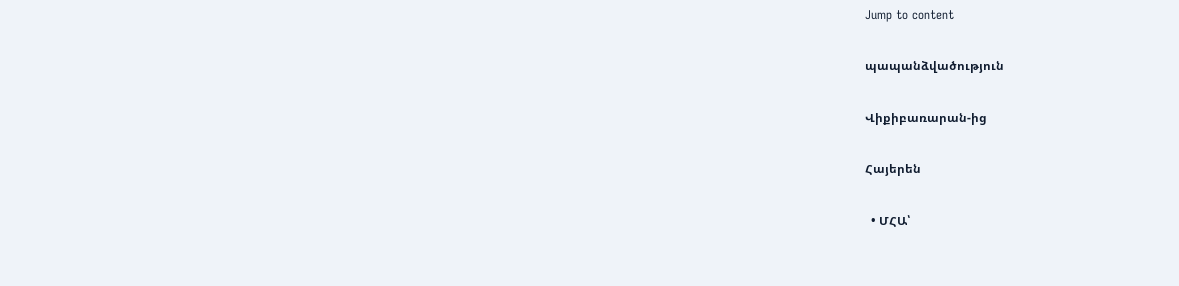Jump to content

պապանձվածություն

Վիքիբառարան-ից

Հայերեն

  • ՄՀԱ՝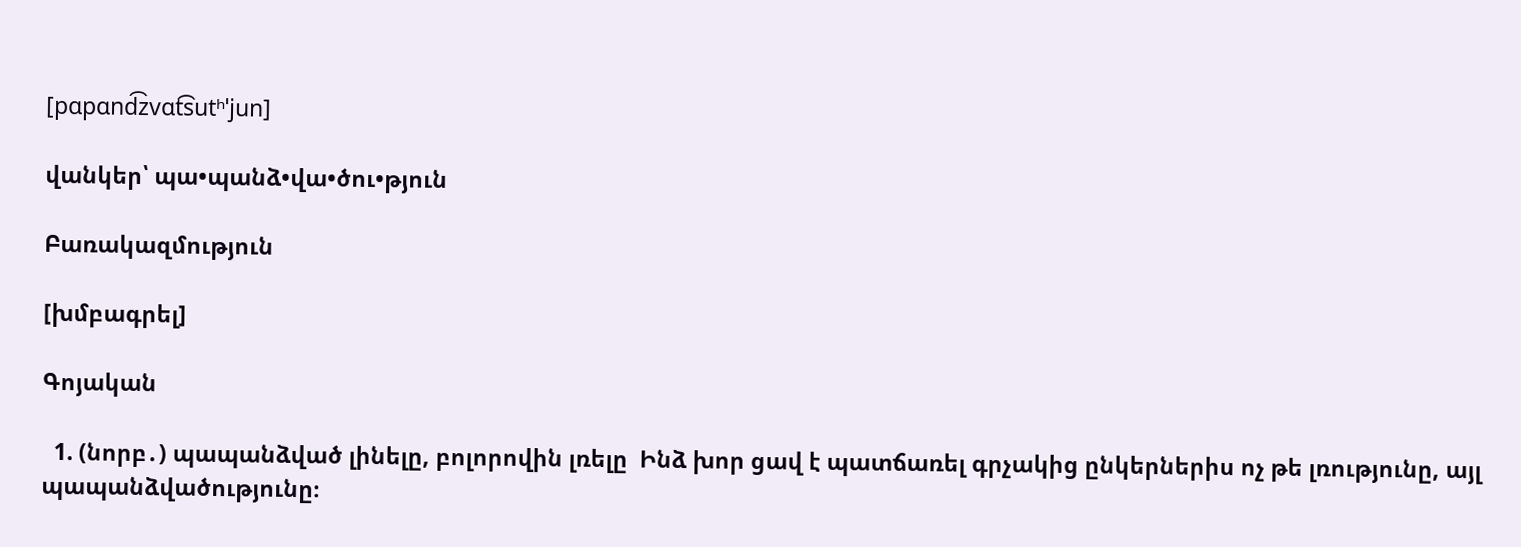[pɑpɑnd͡zvɑt͡sutʰˈjun]

վանկեր՝ պա•պանձ•վա•ծու•թյուն

Բառակազմություն

[խմբագրել]

Գոյական

  1. (նորբ․) պապանձված լինելը, բոլորովին լռելը  Ինձ խոր ցավ է պատճառել գրչակից ընկերներիս ոչ թե լռությունը, այլ պապանձվածությունը։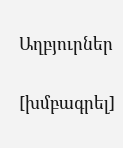Աղբյուրներ

[խմբագրել]